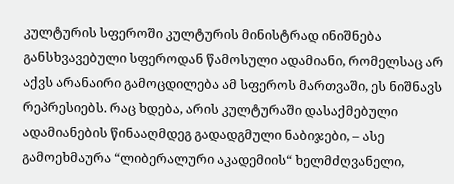კულტურის სფეროში კულტურის მინისტრად ინიშნება განსხვავებული სფეროდან წამოსული ადამიანი, რომელსაც არ აქვს არანაირი გამოცდილება ამ სფეროს მართვაში, ეს ნიშნავს რეპრესიებს. რაც ხდება, არის კულტურაში დასაქმებული ადამიანების წინააღმდეგ გადადგმული ნაბიჯები, – ასე გამოეხმაურა “ლიბერალური აკადემიის“ ხელმძღვანელი,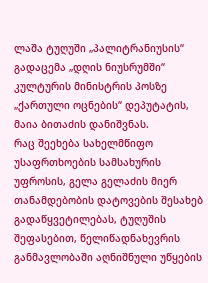ლაშა ტუღუში „პალიტრანიუსის“ გადაცემა „დღის ნიუსრუმში“ კულტურის მინისტრის პოსზე „ქართული ოცნების“ დეპუტატის, მაია ბითაძის დანიშვნას.
რაც შეეხება სახელმწიფო უსაფრთხოების სამსახურის უფროსის, გელა გელაძის მიერ თანამდებობის დატოვების შესახებ გადაწყვეტილებას, ტუღუშის შეფასებით, წელიწადნახევრის განმავლობაში აღნიშნული უწყების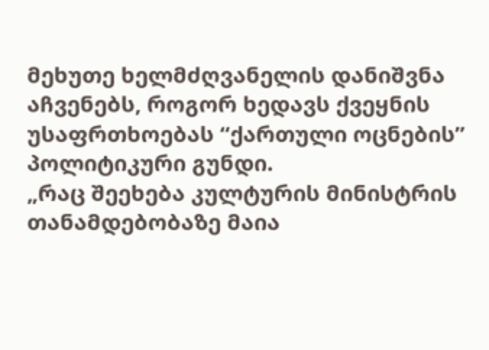მეხუთე ხელმძღვანელის დანიშვნა აჩვენებს, როგორ ხედავს ქვეყნის უსაფრთხოებას “ქართული ოცნების” პოლიტიკური გუნდი.
„რაც შეეხება კულტურის მინისტრის თანამდებობაზე მაია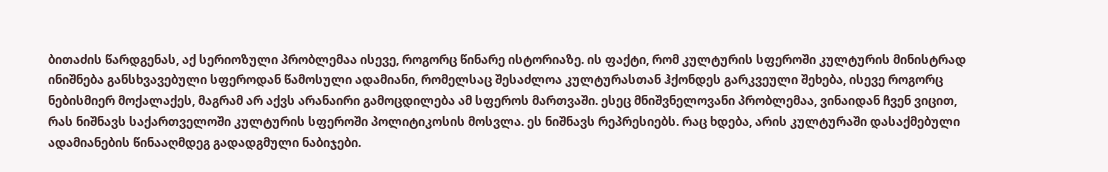ბითაძის წარდგენას, აქ სერიოზული პრობლემაა ისევე, როგორც წინარე ისტორიაზე. ის ფაქტი, რომ კულტურის სფეროში კულტურის მინისტრად ინიშნება განსხვავებული სფეროდან წამოსული ადამიანი, რომელსაც შესაძლოა კულტურასთან ჰქონდეს გარკვეული შეხება, ისევე როგორც ნებისმიერ მოქალაქეს, მაგრამ არ აქვს არანაირი გამოცდილება ამ სფეროს მართვაში. ესეც მნიშვნელოვანი პრობლემაა, ვინაიდან ჩვენ ვიცით, რას ნიშნავს საქართველოში კულტურის სფეროში პოლიტიკოსის მოსვლა. ეს ნიშნავს რეპრესიებს. რაც ხდება, არის კულტურაში დასაქმებული ადამიანების წინააღმდეგ გადადგმული ნაბიჯები.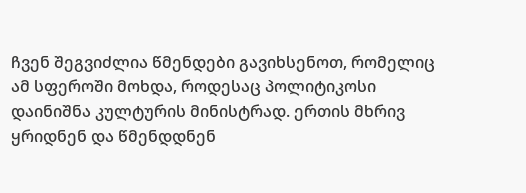ჩვენ შეგვიძლია წმენდები გავიხსენოთ, რომელიც ამ სფეროში მოხდა, როდესაც პოლიტიკოსი დაინიშნა კულტურის მინისტრად. ერთის მხრივ ყრიდნენ და წმენდდნენ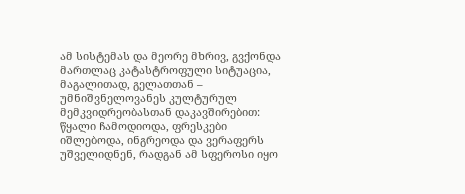ამ სისტემას და მეორე მხრივ, გვქონდა მართლაც კატასტროფული სიტუაცია, მაგალითად, გელათთან – უმნიშვნელოვანეს კულტურულ მემკვიდრეობასთან დაკავშირებით: წყალი ჩამოდიოდა, ფრესკები იშლებოდა, ინგრეოდა და ვერაფერს უშველიდნენ, რადგან ამ სფეროსი იყო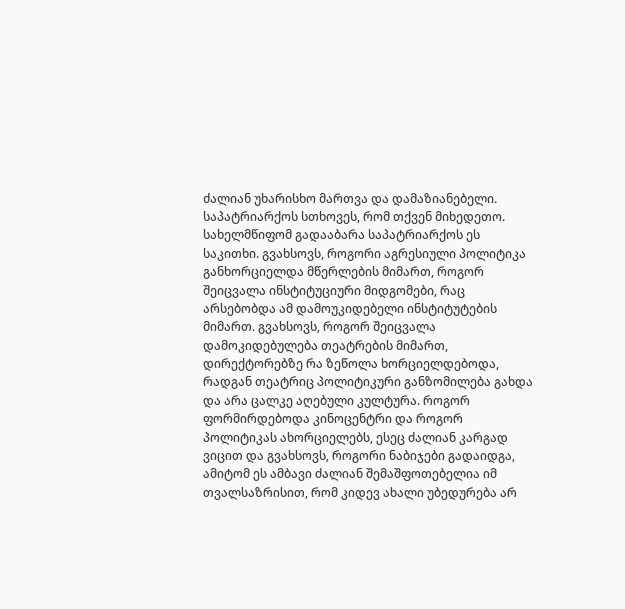ძალიან უხარისხო მართვა და დამაზიანებელი. საპატრიარქოს სთხოვეს, რომ თქვენ მიხედეთო. სახელმწიფომ გადააბარა საპატრიარქოს ეს საკითხი. გვახსოვს, როგორი აგრესიული პოლიტიკა განხორციელდა მწერლების მიმართ, როგორ შეიცვალა ინსტიტუციური მიდგომები, რაც არსებობდა ამ დამოუკიდებელი ინსტიტუტების მიმართ. გვახსოვს, როგორ შეიცვალა დამოკიდებულება თეატრების მიმართ, დირექტორებზე რა ზეწოლა ხორციელდებოდა, რადგან თეატრიც პოლიტიკური განზომილება გახდა და არა ცალკე აღებული კულტურა. როგორ ფორმირდებოდა კინოცენტრი და როგორ პოლიტიკას ახორციელებს, ესეც ძალიან კარგად ვიცით და გვახსოვს, როგორი ნაბიჯები გადაიდგა, ამიტომ ეს ამბავი ძალიან შემაშფოთებელია იმ თვალსაზრისით, რომ კიდევ ახალი უბედურება არ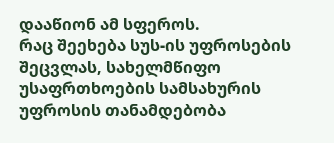დააწიონ ამ სფეროს.
რაც შეეხება სუს-ის უფროსების შეცვლას, სახელმწიფო უსაფრთხოების სამსახურის უფროსის თანამდებობა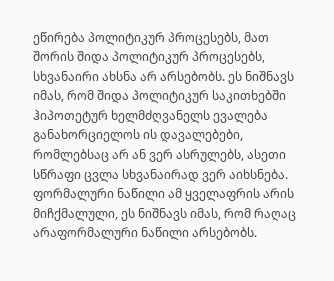ეწირება პოლიტიკურ პროცესებს, მათ შორის შიდა პოლიტიკურ პროცესებს, სხვანაირი ახსნა არ არსებობს. ეს ნიშნავს იმას, რომ შიდა პოლიტიკურ საკითხებში ჰიპოთეტურ ხელმძღვანელს ევალება განახორციელოს ის დავალებები, რომლებსაც არ ან ვერ ასრულებს, ასეთი სწრაფი ცვლა სხვანაირად ვერ აიხსნება. ფორმალური ნაწილი ამ ყველაფრის არის მიჩქმალული, ეს ნიშნავს იმას, რომ რაღაც არაფორმალური ნაწილი არსებობს.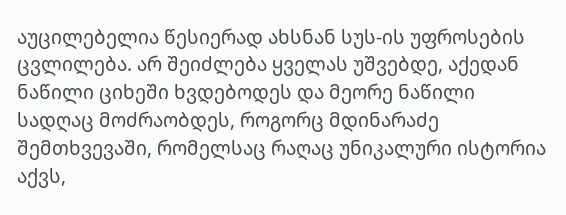აუცილებელია წესიერად ახსნან სუს-ის უფროსების ცვლილება. არ შეიძლება ყველას უშვებდე, აქედან ნაწილი ციხეში ხვდებოდეს და მეორე ნაწილი სადღაც მოძრაობდეს, როგორც მდინარაძე შემთხვევაში, რომელსაც რაღაც უნიკალური ისტორია აქვს,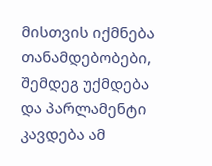მისთვის იქმნება თანამდებობები, შემდეგ უქმდება და პარლამენტი კავდება ამ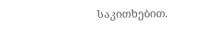საკითხებით.